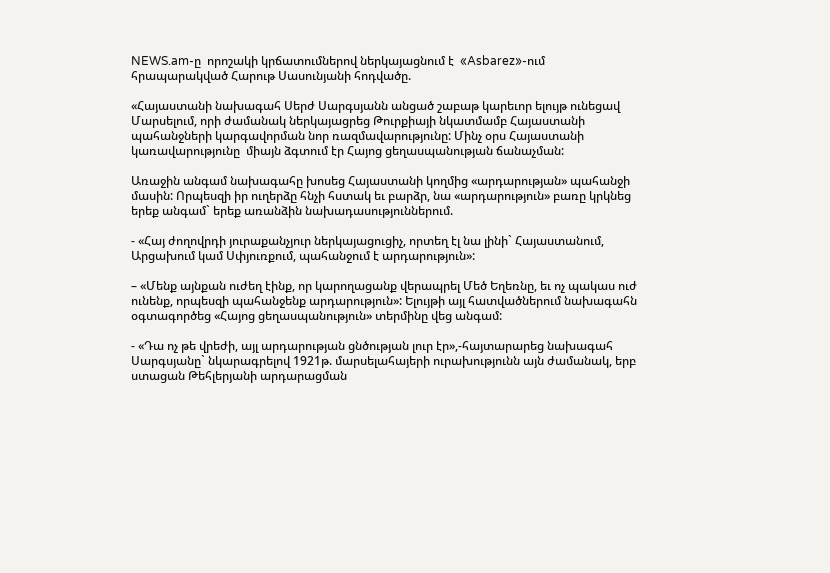NEWS.am-ը  որոշակի կրճատումներով ներկայացնում է  «Asbarez»-ում հրապարակված Հարութ Սասունյանի հոդվածը.

«Հայաստանի նախագահ Սերժ Սարգսյանն անցած շաբաթ կարեւոր ելույթ ունեցավ Մարսելում, որի ժամանակ ներկայացրեց Թուրքիայի նկատմամբ Հայաստանի պահանջների կարգավորման նոր ռազմավարությունը: Մինչ օրս Հայաստանի կառավարությունը  միայն ձգտում էր Հայոց ցեղասպանության ճանաչման:

Առաջին անգամ նախագահը խոսեց Հայաստանի կողմից «արդարության» պահանջի մասին: Որպեսզի իր ուղերձը հնչի հստակ եւ բարձր, նա «արդարություն» բառը կրկնեց երեք անգամ` երեք առանձին նախադասություններում.

- «Հայ ժողովրդի յուրաքանչյուր ներկայացուցիչ, որտեղ էլ նա լինի` Հայաստանում, Արցախում կամ Սփյուռքում, պահանջում է արդարություն»:

– «Մենք այնքան ուժեղ էինք, որ կարողացանք վերապրել Մեծ Եղեռնը, եւ ոչ պակաս ուժ ունենք, որպեսզի պահանջենք արդարություն»: Ելույթի այլ հատվածներում նախագահն օգտագործեց «Հայոց ցեղասպանություն» տերմինը վեց անգամ:

- «Դա ոչ թե վրեժի, այլ արդարության ցնծության լուր էր»,-հայտարարեց նախագահ Սարգսյանը` նկարագրելով 1921թ. մարսելահայերի ուրախությունն այն ժամանակ, երբ ստացան Թեհլերյանի արդարացման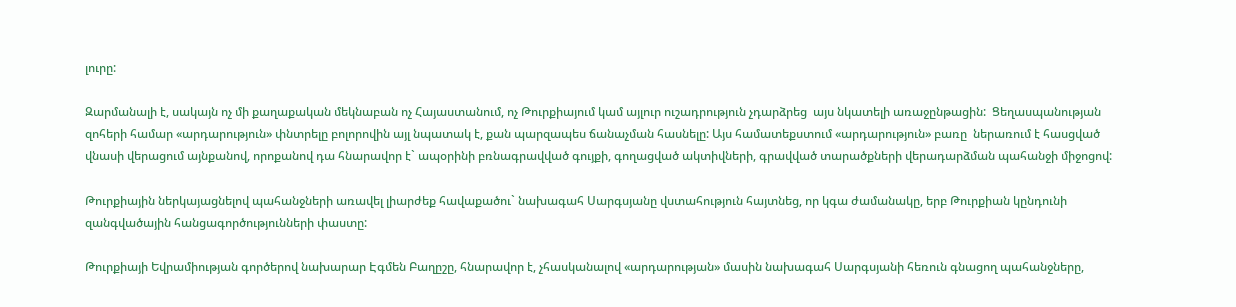լուրը:

Զարմանալի է, սակայն ոչ մի քաղաքական մեկնաբան ոչ Հայաստանում, ոչ Թուրքիայում կամ այլուր ուշադրություն չդարձրեց  այս նկատելի առաջընթացին:  Ցեղասպանության զոհերի համար «արդարություն» փնտրելը բոլորովին այլ նպատակ է, քան պարզապես ճանաչման հասնելը: Այս համատեքստում «արդարություն» բառը  ներառում է հասցված վնասի վերացում այնքանով, որոքանով դա հնարավոր է` ապօրինի բռնագրավված գույքի, գողացված ակտիվների, գրավված տարածքների վերադարձման պահանջի միջոցով:

Թուրքիային ներկայացնելով պահանջների առավել լիարժեք հավաքածու` նախագահ Սարգսյանը վստահություն հայտնեց, որ կգա ժամանակը, երբ Թուրքիան կընդունի  զանգվածային հանցագործությունների փաստը:

Թուրքիայի Եվրամիության գործերով նախարար Էգմեն Բաղըշը, հնարավոր է, չհասկանալով «արդարության» մասին նախագահ Սարգսյանի հեռուն գնացող պահանջները,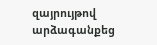զայրույթով արձագանքեց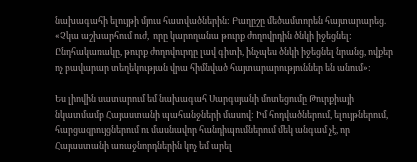նախագահի ելույթի մյուս հատվածներին: Բաղըշը մեծամտորեն հայտարարեց. «Չկա աշխարհում ուժ,  որը կարողանա թուրք ժողովրդին ծնկի իջեցնել: Ընդհակառակը, թուրք ժողովուրդը լավ գիտի, ինչպես ծնկի իջեցնել նրանց, ովքեր ոչ բավարար տեղեկության վրա հիմնված հայտարարություններ են անում»:

Ես լիովին սատարում եմ նախագահ Սարգսյանի մոտեցումը Թուրքիայի նկատմամբ Հայաստանի պահանջների մասով: Իմ հոդվածներում, ելույթներում, հարցազրույցներում ու մասնավոր հանդիպումներում մեկ անգամ չէ, որ Հայաստանի առաջնորդներին կոչ եմ արել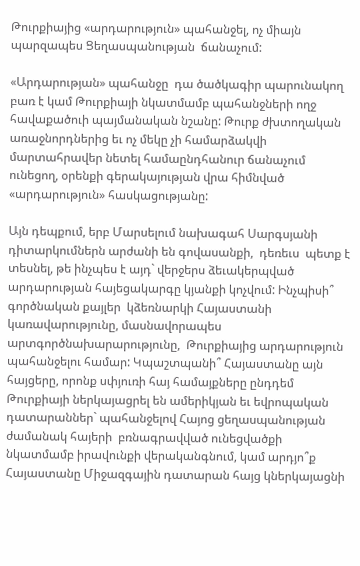Թուրքիայից «արդարություն» պահանջել, ոչ միայն պարզապես Ցեղասպանության  ճանաչում:

«Արդարության» պահանջը  դա ծածկագիր պարունակող բառ է կամ Թուրքիայի նկատմամբ պահանջների ողջ հավաքածուի պայմանական նշանը: Թուրք ժխտողական առաջնորդներից եւ ոչ մեկը չի համարձակվի մարտահրավեր նետել համաընդհանուր ճանաչում ունեցող, օրենքի գերակայության վրա հիմնված «արդարություն» հասկացությանը:

Այն դեպքում, երբ Մարսելում նախագահ Սարգսյանի դիտարկումներն արժանի են գովասանքի,  դեռեւս  պետք է տեսնել, թե ինչպես է այդ` վերջերս ձեւակերպված արդարության հայեցակարգը կյանքի կոչվում: Ինչպիսի՞ գործնական քայլեր  կձեռնարկի Հայաստանի կառավարությունը, մասնավորապես արտգործնախարարությունը,  Թուրքիայից արդարություն պահանջելու համար: Կպաշտպանի՞ Հայաստանը այն հայցերը, որոնք սփյուռի հայ համայքները ընդդեմ Թուրքիայի ներկայացրել են ամերիկյան եւ եվրոպական դատարաններ` պահանջելով Հայոց ցեղասպանության ժամանակ հայերի  բռնագրավված ունեցվածքի նկատմամբ իրավունքի վերականգնում, կամ արդյո՞ք Հայաստանը Միջազգային դատարան հայց կներկայացնի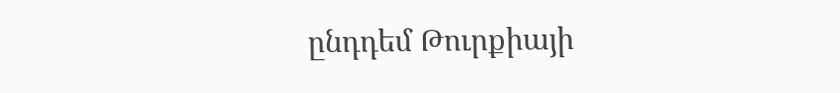ընդդեմ Թուրքիայի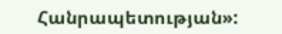Հանրապետության»: